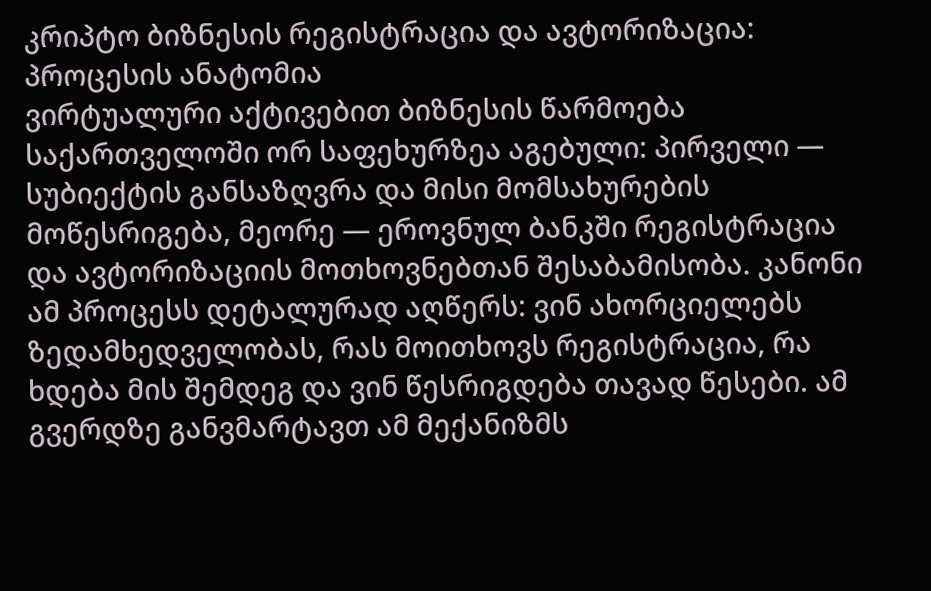კრიპტო ბიზნესის რეგისტრაცია და ავტორიზაცია: პროცესის ანატომია
ვირტუალური აქტივებით ბიზნესის წარმოება საქართველოში ორ საფეხურზეა აგებული: პირველი — სუბიექტის განსაზღვრა და მისი მომსახურების მოწესრიგება, მეორე — ეროვნულ ბანკში რეგისტრაცია და ავტორიზაციის მოთხოვნებთან შესაბამისობა. კანონი ამ პროცესს დეტალურად აღწერს: ვინ ახორციელებს ზედამხედველობას, რას მოითხოვს რეგისტრაცია, რა ხდება მის შემდეგ და ვინ წესრიგდება თავად წესები. ამ გვერდზე განვმარტავთ ამ მექანიზმს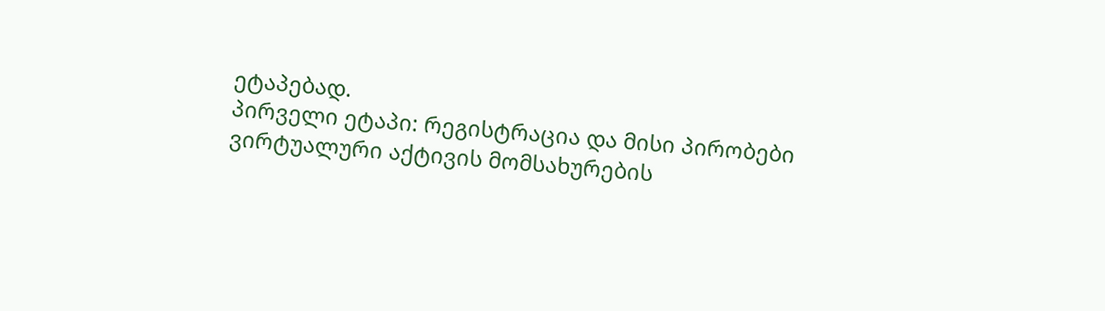ეტაპებად.
პირველი ეტაპი: რეგისტრაცია და მისი პირობები
ვირტუალური აქტივის მომსახურების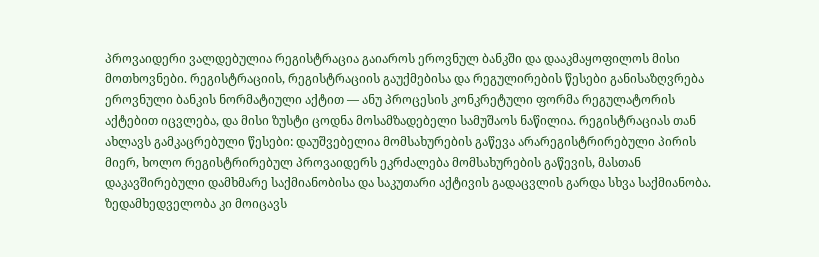პროვაიდერი ვალდებულია რეგისტრაცია გაიაროს ეროვნულ ბანკში და დააკმაყოფილოს მისი მოთხოვნები. რეგისტრაციის, რეგისტრაციის გაუქმებისა და რეგულირების წესები განისაზღვრება ეროვნული ბანკის ნორმატიული აქტით — ანუ პროცესის კონკრეტული ფორმა რეგულატორის აქტებით იცვლება, და მისი ზუსტი ცოდნა მოსამზადებელი სამუშაოს ნაწილია. რეგისტრაციას თან ახლავს გამკაცრებული წესები: დაუშვებელია მომსახურების გაწევა არარეგისტრირებული პირის მიერ, ხოლო რეგისტრირებულ პროვაიდერს ეკრძალება მომსახურების გაწევის, მასთან დაკავშირებული დამხმარე საქმიანობისა და საკუთარი აქტივის გადაცვლის გარდა სხვა საქმიანობა. ზედამხედველობა კი მოიცავს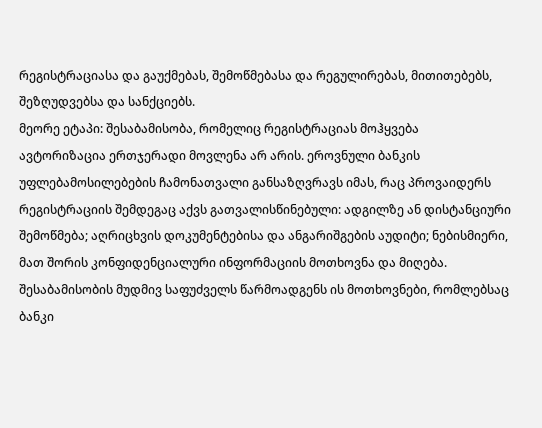რეგისტრაციასა და გაუქმებას, შემოწმებასა და რეგულირებას, მითითებებს, შეზღუდვებსა და სანქციებს.
მეორე ეტაპი: შესაბამისობა, რომელიც რეგისტრაციას მოჰყვება
ავტორიზაცია ერთჯერადი მოვლენა არ არის. ეროვნული ბანკის უფლებამოსილებების ჩამონათვალი განსაზღვრავს იმას, რაც პროვაიდერს რეგისტრაციის შემდეგაც აქვს გათვალისწინებული: ადგილზე ან დისტანციური შემოწმება; აღრიცხვის დოკუმენტებისა და ანგარიშგების აუდიტი; ნებისმიერი, მათ შორის კონფიდენციალური ინფორმაციის მოთხოვნა და მიღება. შესაბამისობის მუდმივ საფუძველს წარმოადგენს ის მოთხოვნები, რომლებსაც ბანკი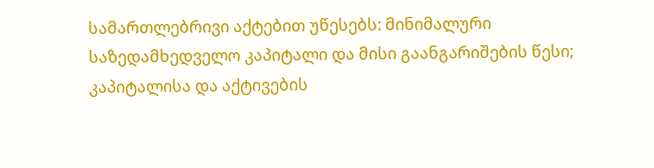სამართლებრივი აქტებით უწესებს: მინიმალური საზედამხედველო კაპიტალი და მისი გაანგარიშების წესი; კაპიტალისა და აქტივების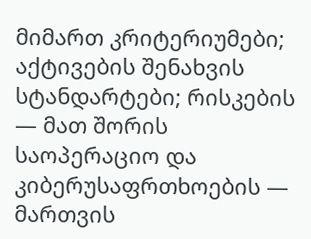მიმართ კრიტერიუმები; აქტივების შენახვის სტანდარტები; რისკების — მათ შორის საოპერაციო და კიბერუსაფრთხოების — მართვის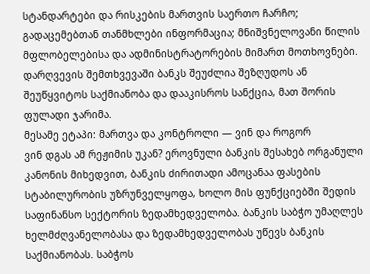სტანდარტები და რისკების მართვის საერთო ჩარჩო; გადაცემებთან თანმხლები ინფორმაცია; მნიშვნელოვანი წილის მფლობელებისა და ადმინისტრატორების მიმართ მოთხოვნები. დარღვევის შემთხვევაში ბანკს შეუძლია შეზღუდოს ან შეუწყვიტოს საქმიანობა და დააკისროს სანქცია, მათ შორის ფულადი ჯარიმა.
მესამე ეტაპი: მართვა და კონტროლი — ვინ და როგორ
ვინ დგას ამ რეჟიმის უკან? ეროვნული ბანკის შესახებ ორგანული კანონის მიხედვით, ბანკის ძირითადი ამოცანაა ფასების სტაბილურობის უზრუნველყოფა, ხოლო მის ფუნქციებში შედის საფინანსო სექტორის ზედამხედველობა. ბანკის საბჭო უმაღლეს ხელმძღვანელობასა და ზედამხედველობას უწევს ბანკის საქმიანობას. საბჭოს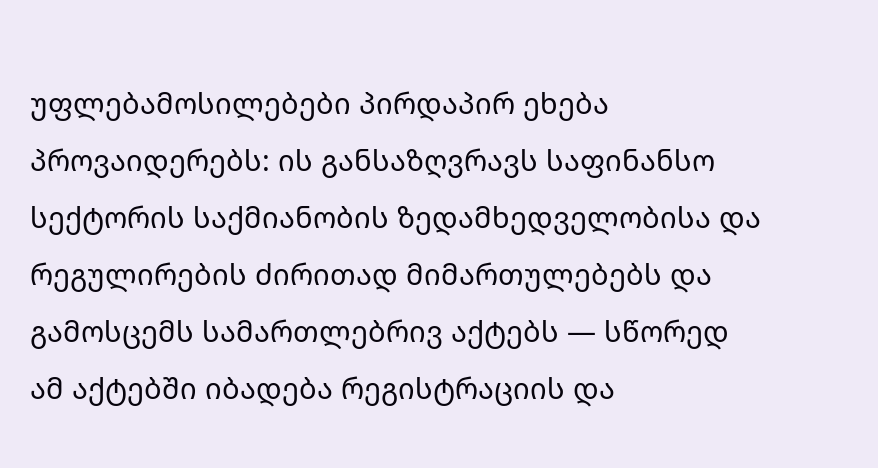უფლებამოსილებები პირდაპირ ეხება პროვაიდერებს: ის განსაზღვრავს საფინანსო სექტორის საქმიანობის ზედამხედველობისა და რეგულირების ძირითად მიმართულებებს და გამოსცემს სამართლებრივ აქტებს — სწორედ ამ აქტებში იბადება რეგისტრაციის და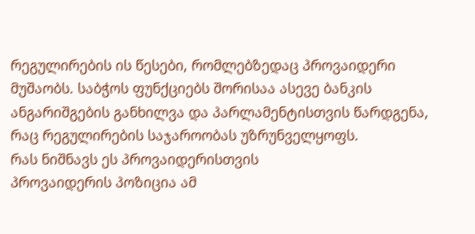რეგულირების ის წესები, რომლებზედაც პროვაიდერი მუშაობს. საბჭოს ფუნქციებს შორისაა ასევე ბანკის ანგარიშგების განხილვა და პარლამენტისთვის წარდგენა, რაც რეგულირების საჯაროობას უზრუნველყოფს.
რას ნიშნავს ეს პროვაიდერისთვის
პროვაიდერის პოზიცია ამ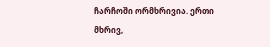ჩარჩოში ორმხრივია. ერთი მხრივ,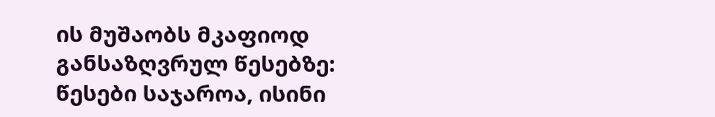ის მუშაობს მკაფიოდ განსაზღვრულ წესებზე: წესები საჯაროა, ისინი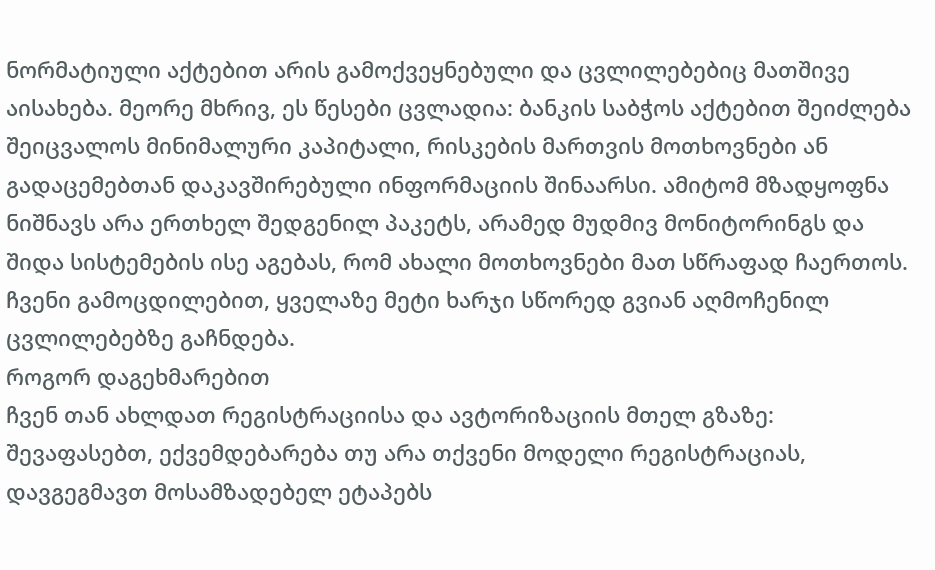ნორმატიული აქტებით არის გამოქვეყნებული და ცვლილებებიც მათშივე აისახება. მეორე მხრივ, ეს წესები ცვლადია: ბანკის საბჭოს აქტებით შეიძლება შეიცვალოს მინიმალური კაპიტალი, რისკების მართვის მოთხოვნები ან გადაცემებთან დაკავშირებული ინფორმაციის შინაარსი. ამიტომ მზადყოფნა ნიშნავს არა ერთხელ შედგენილ პაკეტს, არამედ მუდმივ მონიტორინგს და შიდა სისტემების ისე აგებას, რომ ახალი მოთხოვნები მათ სწრაფად ჩაერთოს. ჩვენი გამოცდილებით, ყველაზე მეტი ხარჯი სწორედ გვიან აღმოჩენილ ცვლილებებზე გაჩნდება.
როგორ დაგეხმარებით
ჩვენ თან ახლდათ რეგისტრაციისა და ავტორიზაციის მთელ გზაზე: შევაფასებთ, ექვემდებარება თუ არა თქვენი მოდელი რეგისტრაციას, დავგეგმავთ მოსამზადებელ ეტაპებს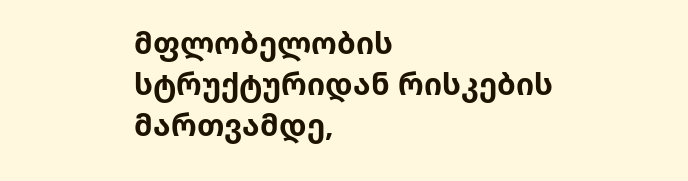მფლობელობის სტრუქტურიდან რისკების მართვამდე,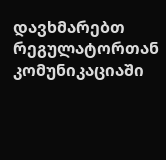დავხმარებთ რეგულატორთან კომუნიკაციაში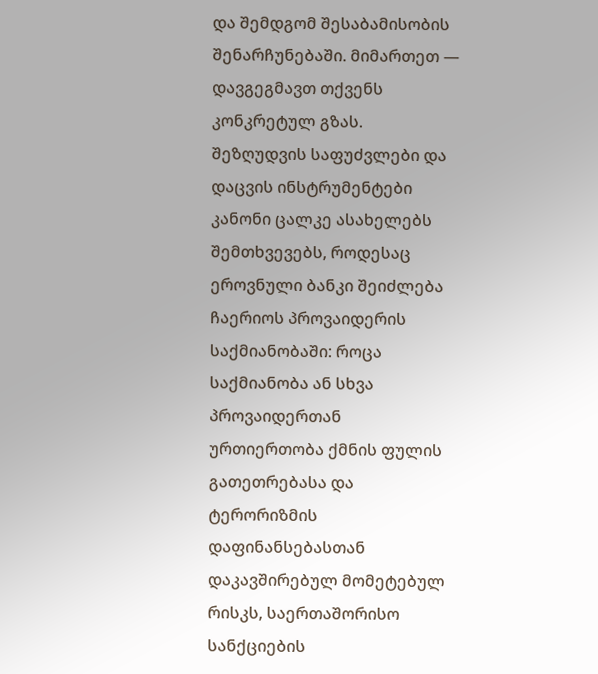და შემდგომ შესაბამისობის შენარჩუნებაში. მიმართეთ — დავგეგმავთ თქვენს კონკრეტულ გზას.
შეზღუდვის საფუძვლები და დაცვის ინსტრუმენტები
კანონი ცალკე ასახელებს შემთხვევებს, როდესაც ეროვნული ბანკი შეიძლება ჩაერიოს პროვაიდერის საქმიანობაში: როცა საქმიანობა ან სხვა პროვაიდერთან ურთიერთობა ქმნის ფულის გათეთრებასა და ტერორიზმის დაფინანსებასთან დაკავშირებულ მომეტებულ რისკს, საერთაშორისო სანქციების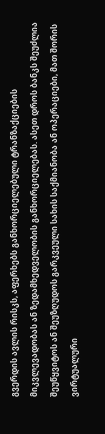გვერდის ავლის რისკს, აფერხებს განხორციელებული ტრანზაქციების მიკვლევადობას ან ზედამხედველობის განხორციელებას. ასეთ დროს ბანკს შეუძლია შეუწყვიტოს ან შეუზღუდოს გარკვეული სახის საქმიანობა ან ოპერაციები, მათ შორის ვირტუალური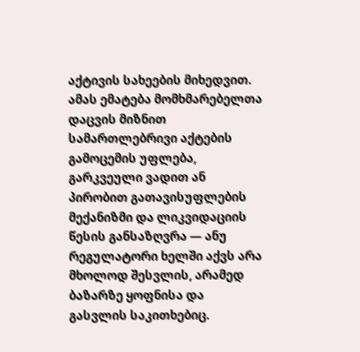აქტივის სახეების მიხედვით. ამას ემატება მომხმარებელთა დაცვის მიზნით სამართლებრივი აქტების გამოცემის უფლება, გარკვეული ვადით ან პირობით გათავისუფლების მექანიზმი და ლიკვიდაციის წესის განსაზღვრა — ანუ რეგულატორი ხელში აქვს არა მხოლოდ შესვლის, არამედ ბაზარზე ყოფნისა და გასვლის საკითხებიც.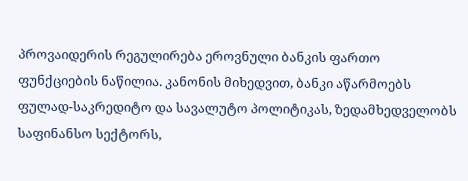პროვაიდერის რეგულირება ეროვნული ბანკის ფართო ფუნქციების ნაწილია. კანონის მიხედვით, ბანკი აწარმოებს ფულად-საკრედიტო და სავალუტო პოლიტიკას, ზედამხედველობს საფინანსო სექტორს,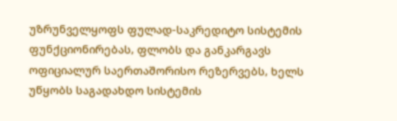უზრუნველყოფს ფულად-საკრედიტო სისტემის ფუნქციონირებას, ფლობს და განკარგავს ოფიციალურ საერთაშორისო რეზერვებს, ხელს უწყობს საგადახდო სისტემის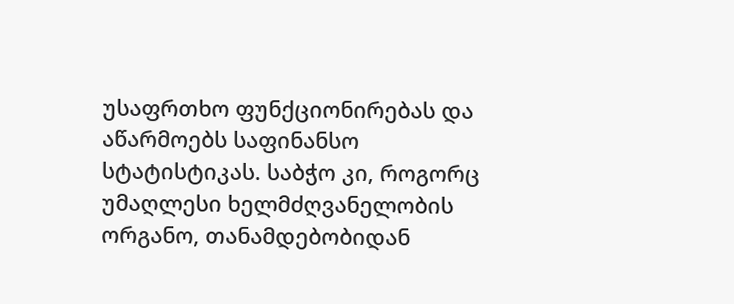უსაფრთხო ფუნქციონირებას და აწარმოებს საფინანსო სტატისტიკას. საბჭო კი, როგორც უმაღლესი ხელმძღვანელობის ორგანო, თანამდებობიდან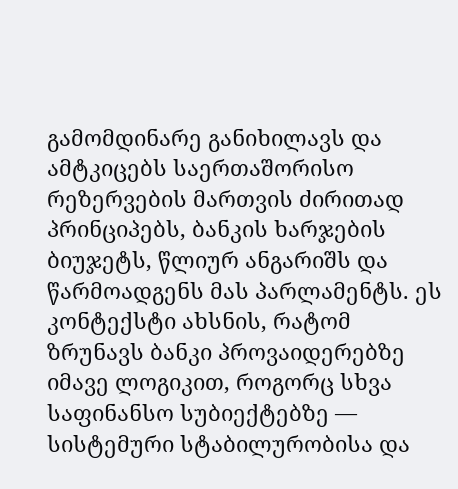გამომდინარე განიხილავს და ამტკიცებს საერთაშორისო რეზერვების მართვის ძირითად პრინციპებს, ბანკის ხარჯების ბიუჯეტს, წლიურ ანგარიშს და წარმოადგენს მას პარლამენტს. ეს კონტექსტი ახსნის, რატომ ზრუნავს ბანკი პროვაიდერებზე იმავე ლოგიკით, როგორც სხვა საფინანსო სუბიექტებზე — სისტემური სტაბილურობისა და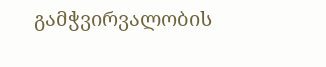გამჭვირვალობის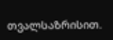თვალსაზრისით.